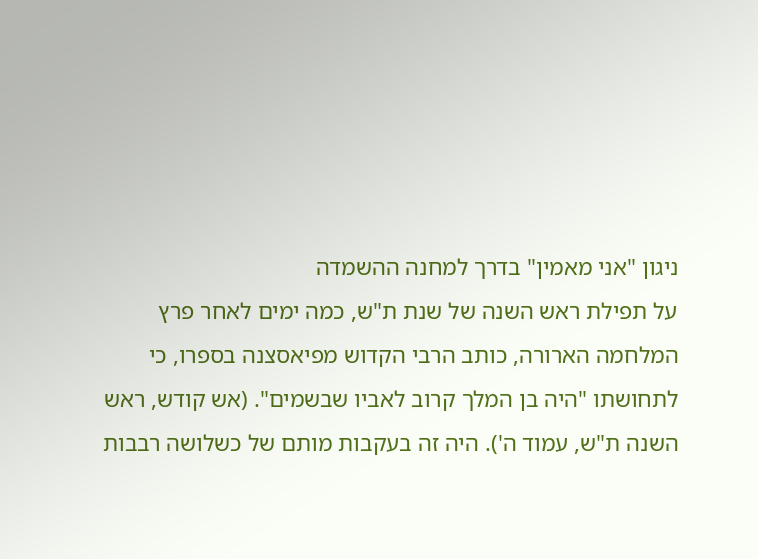ניגון "אני מאמין" בדרך למחנה ההשמדה
על תפילת ראש השנה של שנת ת"ש, כמה ימים לאחר פרץ המלחמה הארורה, כותב הרבי הקדוש מפיאסצנה בספרו, כי לתחושתו "היה בן המלך קרוב לאביו שבשמים". (אש קודש, ראש השנה ת"ש, עמוד ה'). היה זה בעקבות מותם של כשלושה רבבות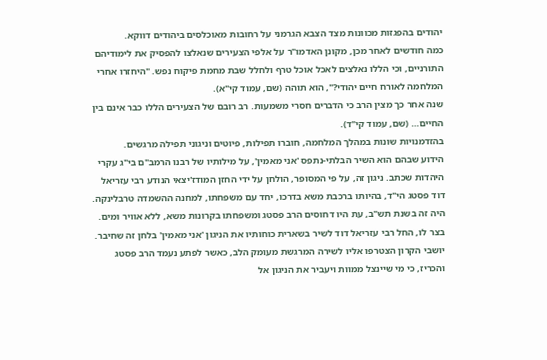יהודים בהפגזות מכוונות מצד הצבא הגרמני על רחובות מאוכלסים ביהודים דווקא.
כמה חודשים לאחר מכן, מקונן האדמו"ר על אלפי הצעירים שנאלצו להפסיק את לימודיהם התורניים, וכי הללו נאלצים לאכל אוכל טרף ולחלל שבת מחמת פיקוח נפש. "היחזרו אחרי המלחמה לאורח חיים יהודי?", הוא תוהה (שם, עמוד קי"א).
שנה אחר כך מצין הרב כי הדברים חסרי משמעות. רב רובם של הצעירים הללו כבר אינם בין החיים… (שם, עמוד קי"ד).
בהזדמנויות שונות במהלך המלחמה, חוברו תפילות, פיוטים וניגוני תפילה מרגשים.
הידוע שבהם הוא השיר הבלתי-נתפס 'אני מאמין', על מילותיו של רבנו הרמב"ם בי"ג עקרי היהדות שכתב. ניגון זה, על פי המסופר, הולחן על ידי החזן המודז'יצאי הנודע רבי עזריאל דוד פסטג הי"ד, בהיותו ברכבת משא בדרכו, יחד עם משפחתו, למחנה ההשמדה טרבלינקה.
היה זה בשנת תש"ב, עת היו דחוסים הרב פסטג ומשפחתו בקרונות משא, ללא אוויר ומים. בצר לו, החל רבי עזריאל דוד לשיר בשארית כוחותיו את הניגון 'אני מאמין' בלחן זה שחיבר. יושבי הקרון הצטרפו אליו לשירה המרגשת מעומק הלב, כאשר לפתע נעמד הרב פסטג והכריז, כי מי שיינצל ממוות ויעביר את הניגון אל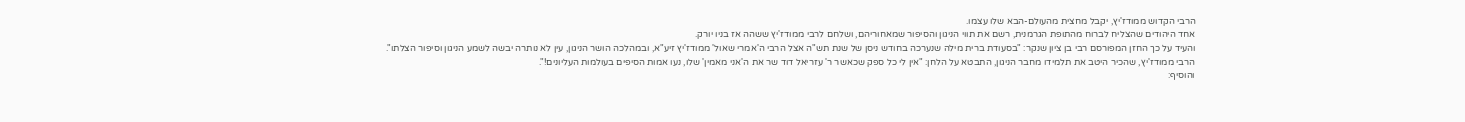הרבי הקדוש ממודז'יץ, יקבל מחצית מהעולם-הבא שלו עצמו.
אחד היהודים שהצליח לברוח מהתופת הגרמנית, רשם את תווי הניגון והסיפור שמאחוריהם, ושלחם לרבי ממודז'יץ ששהה אז בניו יורק.
והעיד על כך החזן המפורסם רבי בן ציון שנקר: "בסעודת ברית מילה שנערכה בחודש ניסן של שנת תש"ה אצל הרבי ה'אמרי שאול' ממודז'יץ זיע"א, ובמהלכה הושר הניגון, עין לא נותרה יבשה לשמע הניגון וסיפור הצלתו".
הרבי ממודז'יץ, שהכיר היטב את תלמידו מחבר הניגון, התבטא על הלחן: "אין לי כל ספק שכאשר ר' עזריאל דוד שר את ה'אני מאמין' שלו, נעו אמות הסיפים בעולמות העליונים!".
והוסיף: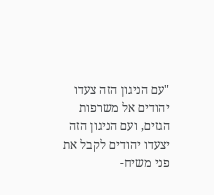"עם הניגון הזה צעדו יהודים אל משרפות הגזים, ועם הניגון הזה יצעדו יהודים לקבל את פני משיח-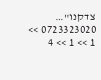צדקנו"…
0723323020 >> 1 >> 1 >> 4